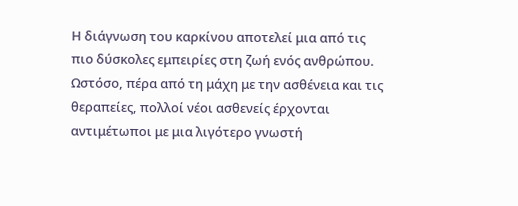Η διάγνωση του καρκίνου αποτελεί μια από τις πιο δύσκολες εμπειρίες στη ζωή ενός ανθρώπου. Ωστόσο, πέρα από τη μάχη με την ασθένεια και τις θεραπείες, πολλοί νέοι ασθενείς έρχονται αντιμέτωποι με μια λιγότερο γνωστή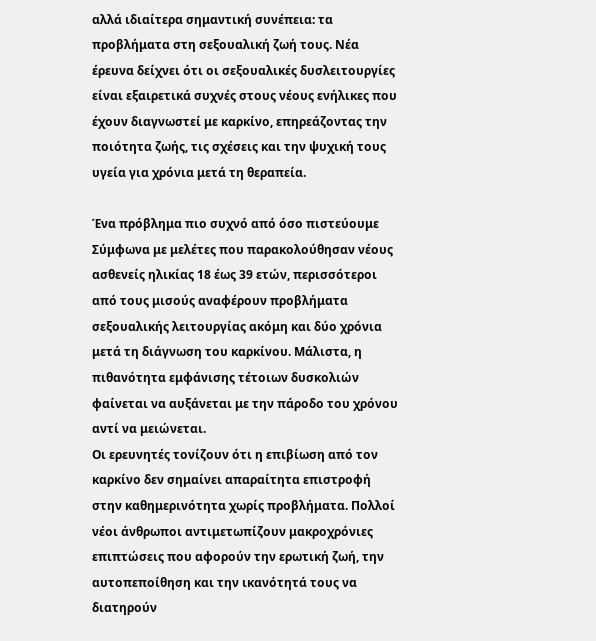αλλά ιδιαίτερα σημαντική συνέπεια: τα προβλήματα στη σεξουαλική ζωή τους. Νέα έρευνα δείχνει ότι οι σεξουαλικές δυσλειτουργίες είναι εξαιρετικά συχνές στους νέους ενήλικες που έχουν διαγνωστεί με καρκίνο, επηρεάζοντας την ποιότητα ζωής, τις σχέσεις και την ψυχική τους υγεία για χρόνια μετά τη θεραπεία.

Ένα πρόβλημα πιο συχνό από όσο πιστεύουμε
Σύμφωνα με μελέτες που παρακολούθησαν νέους ασθενείς ηλικίας 18 έως 39 ετών, περισσότεροι από τους μισούς αναφέρουν προβλήματα σεξουαλικής λειτουργίας ακόμη και δύο χρόνια μετά τη διάγνωση του καρκίνου. Μάλιστα, η πιθανότητα εμφάνισης τέτοιων δυσκολιών φαίνεται να αυξάνεται με την πάροδο του χρόνου αντί να μειώνεται.
Οι ερευνητές τονίζουν ότι η επιβίωση από τον καρκίνο δεν σημαίνει απαραίτητα επιστροφή στην καθημερινότητα χωρίς προβλήματα. Πολλοί νέοι άνθρωποι αντιμετωπίζουν μακροχρόνιες επιπτώσεις που αφορούν την ερωτική ζωή, την αυτοπεποίθηση και την ικανότητά τους να διατηρούν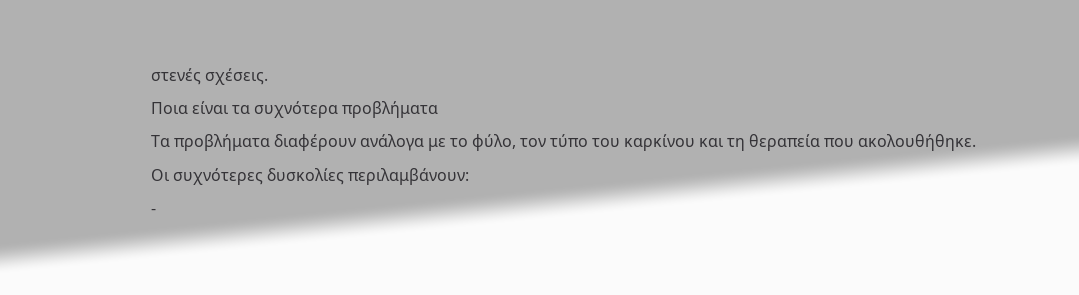στενές σχέσεις.
Ποια είναι τα συχνότερα προβλήματα
Τα προβλήματα διαφέρουν ανάλογα με το φύλο, τον τύπο του καρκίνου και τη θεραπεία που ακολουθήθηκε.
Οι συχνότερες δυσκολίες περιλαμβάνουν:
-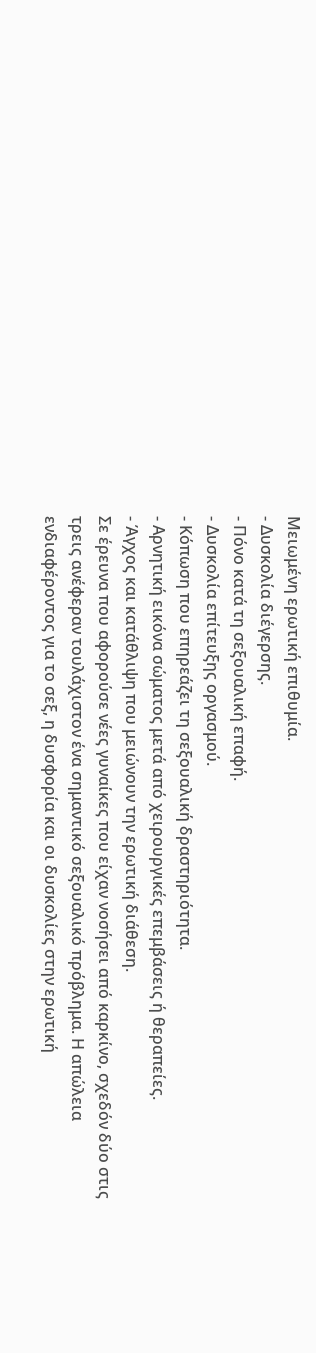Μειωμένη ερωτική επιθυμία.
- Δυσκολία διέγερσης.
- Πόνο κατά τη σεξουαλική επαφή.
- Δυσκολία επίτευξης οργασμού.
- Κόπωση που επηρεάζει τη σεξουαλική δραστηριότητα.
- Αρνητική εικόνα σώματος μετά από χειρουργικές επεμβάσεις ή θεραπείες.
- Άγχος και κατάθλιψη που μειώνουν την ερωτική διάθεση.
Σε έρευνα που αφορούσε νέες γυναίκες που είχαν νοσήσει από καρκίνο, σχεδόν δύο στις τρεις ανέφεραν τουλάχιστον ένα σημαντικό σεξουαλικό πρόβλημα. Η απώλεια ενδιαφέροντος για το σεξ, η δυσφορία και οι δυσκολίες στην ερωτική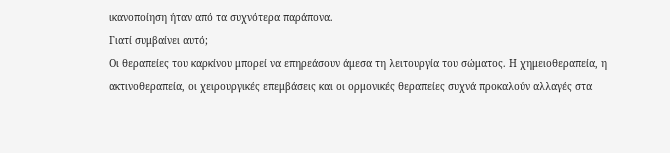ικανοποίηση ήταν από τα συχνότερα παράπονα.
Γιατί συμβαίνει αυτό;
Οι θεραπείες του καρκίνου μπορεί να επηρεάσουν άμεσα τη λειτουργία του σώματος. Η χημειοθεραπεία, η ακτινοθεραπεία, οι χειρουργικές επεμβάσεις και οι ορμονικές θεραπείες συχνά προκαλούν αλλαγές στα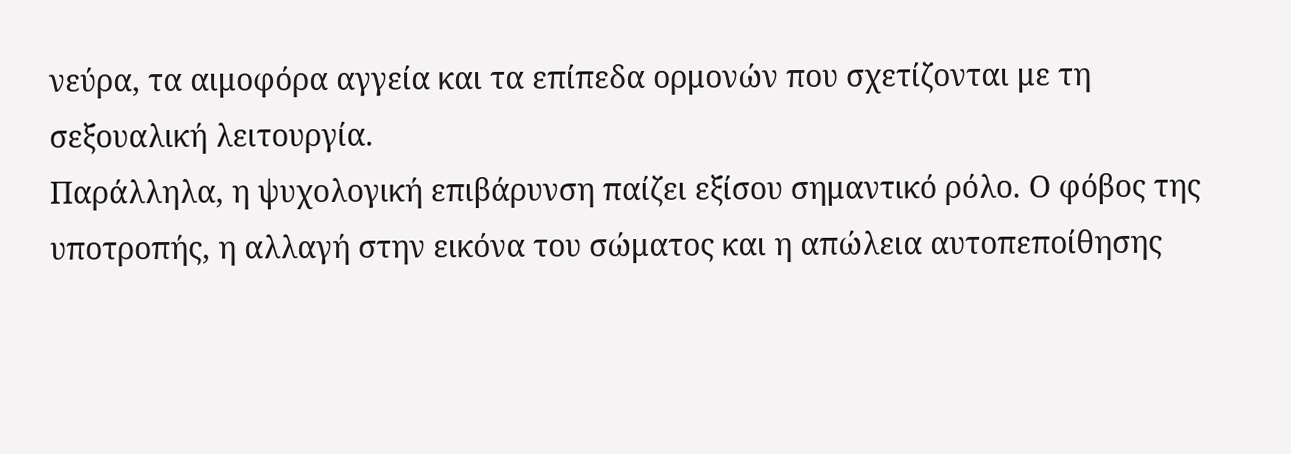νεύρα, τα αιμοφόρα αγγεία και τα επίπεδα ορμονών που σχετίζονται με τη σεξουαλική λειτουργία.
Παράλληλα, η ψυχολογική επιβάρυνση παίζει εξίσου σημαντικό ρόλο. Ο φόβος της υποτροπής, η αλλαγή στην εικόνα του σώματος και η απώλεια αυτοπεποίθησης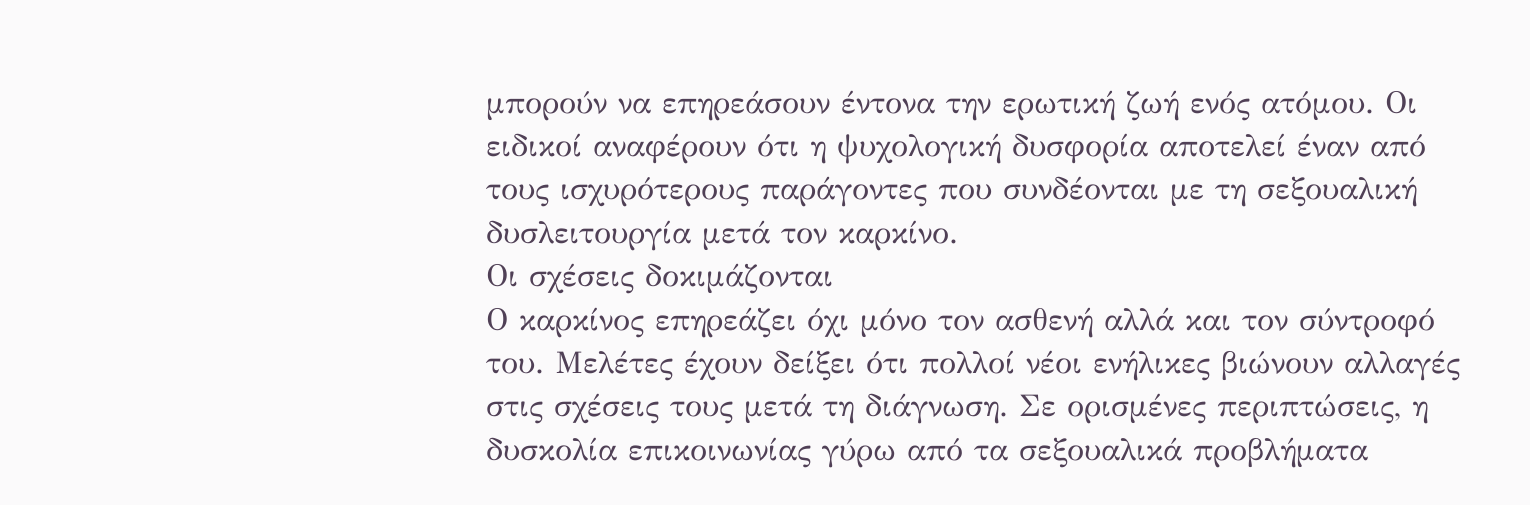μπορούν να επηρεάσουν έντονα την ερωτική ζωή ενός ατόμου. Οι ειδικοί αναφέρουν ότι η ψυχολογική δυσφορία αποτελεί έναν από τους ισχυρότερους παράγοντες που συνδέονται με τη σεξουαλική δυσλειτουργία μετά τον καρκίνο.
Οι σχέσεις δοκιμάζονται
Ο καρκίνος επηρεάζει όχι μόνο τον ασθενή αλλά και τον σύντροφό του. Μελέτες έχουν δείξει ότι πολλοί νέοι ενήλικες βιώνουν αλλαγές στις σχέσεις τους μετά τη διάγνωση. Σε ορισμένες περιπτώσεις, η δυσκολία επικοινωνίας γύρω από τα σεξουαλικά προβλήματα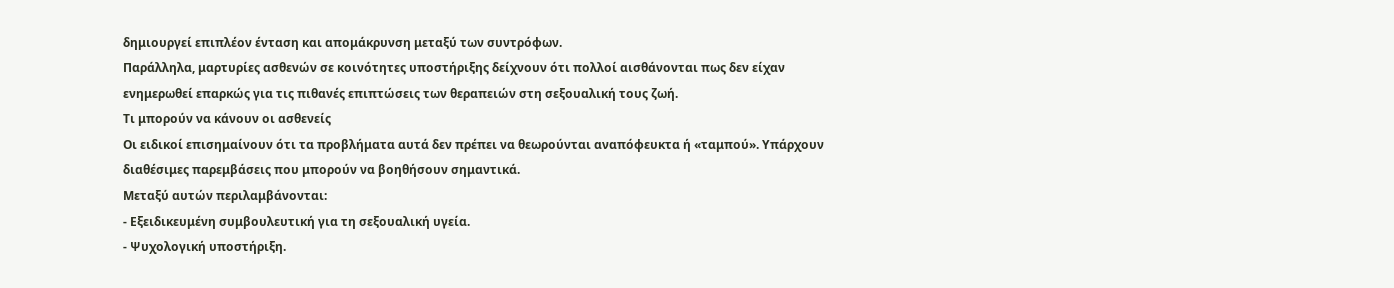δημιουργεί επιπλέον ένταση και απομάκρυνση μεταξύ των συντρόφων.
Παράλληλα, μαρτυρίες ασθενών σε κοινότητες υποστήριξης δείχνουν ότι πολλοί αισθάνονται πως δεν είχαν ενημερωθεί επαρκώς για τις πιθανές επιπτώσεις των θεραπειών στη σεξουαλική τους ζωή.
Τι μπορούν να κάνουν οι ασθενείς
Οι ειδικοί επισημαίνουν ότι τα προβλήματα αυτά δεν πρέπει να θεωρούνται αναπόφευκτα ή «ταμπού». Υπάρχουν διαθέσιμες παρεμβάσεις που μπορούν να βοηθήσουν σημαντικά.
Μεταξύ αυτών περιλαμβάνονται:
- Εξειδικευμένη συμβουλευτική για τη σεξουαλική υγεία.
- Ψυχολογική υποστήριξη.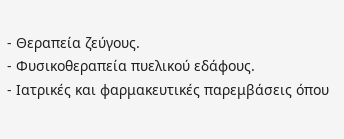- Θεραπεία ζεύγους.
- Φυσικοθεραπεία πυελικού εδάφους.
- Ιατρικές και φαρμακευτικές παρεμβάσεις όπου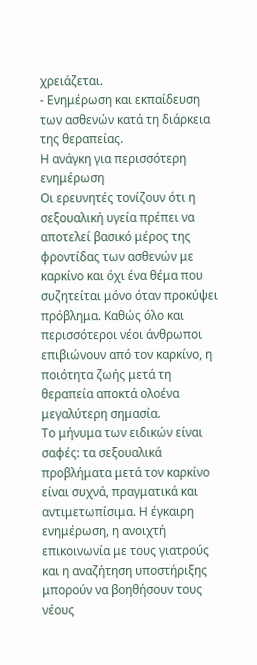χρειάζεται.
- Ενημέρωση και εκπαίδευση των ασθενών κατά τη διάρκεια της θεραπείας.
Η ανάγκη για περισσότερη ενημέρωση
Οι ερευνητές τονίζουν ότι η σεξουαλική υγεία πρέπει να αποτελεί βασικό μέρος της φροντίδας των ασθενών με καρκίνο και όχι ένα θέμα που συζητείται μόνο όταν προκύψει πρόβλημα. Καθώς όλο και περισσότεροι νέοι άνθρωποι επιβιώνουν από τον καρκίνο, η ποιότητα ζωής μετά τη θεραπεία αποκτά ολοένα μεγαλύτερη σημασία.
Το μήνυμα των ειδικών είναι σαφές: τα σεξουαλικά προβλήματα μετά τον καρκίνο είναι συχνά, πραγματικά και αντιμετωπίσιμα. Η έγκαιρη ενημέρωση, η ανοιχτή επικοινωνία με τους γιατρούς και η αναζήτηση υποστήριξης μπορούν να βοηθήσουν τους νέους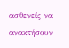ασθενείς να ανακτήσουν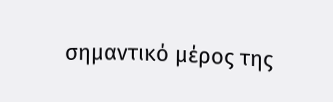σημαντικό μέρος της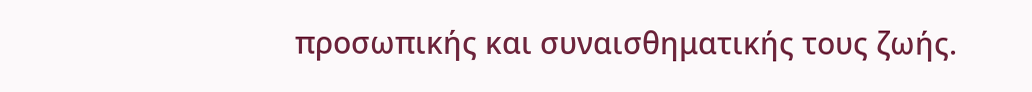προσωπικής και συναισθηματικής τους ζωής.